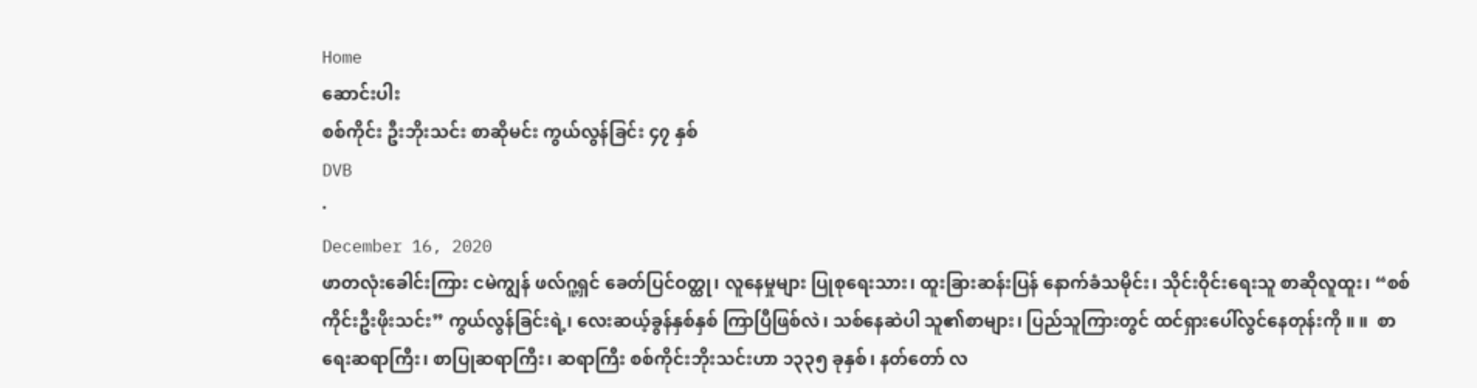Home
ဆောင်းပါး
စစ်ကိုင်း ဦးဘိုးသင်း စာဆိုမင်း ကွယ်လွန်ခြင်း ၄၇ နှစ်
DVB
·
December 16, 2020
ဖာတလုံးခေါင်းကြား ငမဲကျွန် ဖလ်ဂူ့ရှင် ခေတ်ပြင်ဝတ္ထု၊ လူနေမှုများ ပြုစုရေးသား၊ ထူးခြားဆန်းပြန် နောက်ခံသမိုင်း၊ သိုင်းဝိုင်းရေးသူ စာဆိုလူထူး၊ “စစ်ကိုင်းဦးဖိုးသင်း” ကွယ်လွန်ခြင်းရဲ့၊ လေးဆယ့်ခွန်နှစ်နှစ် ကြာပြီဖြစ်လဲ၊ သစ်နေဆဲပါ သူ၏စာများ၊ ပြည်သူကြားတွင် ထင်ရှားပေါ်လွင်နေတုန်းကို ။ ။  စာရေးဆရာကြီး၊ စာပြုဆရာကြီး၊ ဆရာကြီး စစ်ကိုင်းဘိုးသင်းဟာ ၁၃၃၅ ခုနှစ်၊ နတ်တော် လ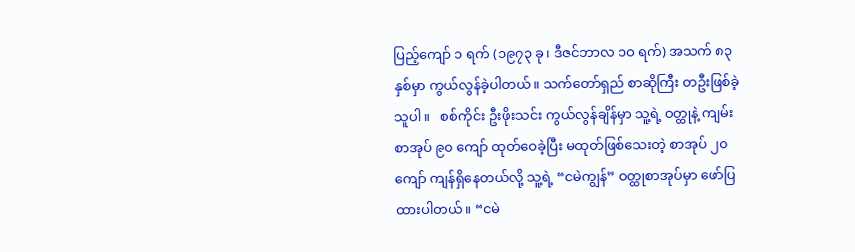ပြည့်ကျော် ၁ ရက် (၁၉၇၃ ခု၊ ဒီဇင်ဘာလ ၁ဝ ရက်) အသက် ၈၃ နှစ်မှာ ကွယ်လွန်ခဲ့ပါတယ်။ သက်တော်ရှည် စာဆိုကြီး တဦးဖြစ်ခဲ့သူပါ။   စစ်ကိုင်း ဦးဖိုးသင်း ကွယ်လွန်ချိန်မှာ သူ့ရဲ့ ဝတ္ထုနဲ့ ကျမ်းစာအုပ် ၉၀ ကျော် ထုတ်ဝေခဲ့ပြီး မထုတ်ဖြစ်သေးတဲ့ စာအုပ် ၂၀ ကျော် ကျန်ရှိနေတယ်လို့ သူ့ရဲ့ “ငမဲကျွန်” ဝတ္ထုစာအုပ်မှာ ဖော်ပြထားပါတယ်။ “ငမဲ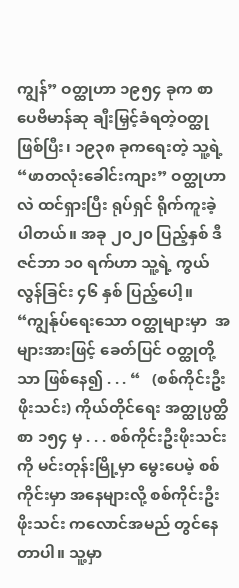ကျွန်” ဝတ္ထုဟာ ၁၉၅၄ ခုက စာပေဗိမာန်ဆု ချီးမြှင့်ခံရတဲ့ဝတ္ထု ဖြစ်ပြီး၊ ၁၉၃၈ ခုကရေးတဲ့ သူ့ရဲ့“ဖာတလုံးခေါင်းကျား” ဝတ္ထုဟာလဲ ထင်ရှားပြီး ရုပ်ရှင် ရိုက်ကူးခဲ့ပါတယ်။ အခု ၂၀၂၀ ပြည့်နှစ် ဒီဇင်ဘာ ၁၀ ရက်ဟာ သူ့ရဲ့ ကွယ်လွန်ခြင်း ၄၆ နှစ် ပြည့်ပေါ့။  “ကျွန်ုပ်ရေးသော ဝတ္ထုများမှာ  အများအားဖြင့် ခေတ်ပြင် ဝတ္ထုတို့သာ ဖြစ်နေ၍ . . . “   (စစ်ကိုင်းဦးဖိုးသင်း) ကိုယ်တိုင်ရေး အတ္ထုပ္ပတ္ထိ စာ ၁၅၄ မှ . . . စစ်ကိုင်းဦးဖိုးသင်းကို မင်းတုန်းမြို့မှာ မွေးပေမဲ့ စစ်ကိုင်းမှာ အနေများလို့ စစ်ကိုင်းဦးဖိုးသင်း ကလောင်အမည် တွင်နေတာပါ။ သူ့မှာ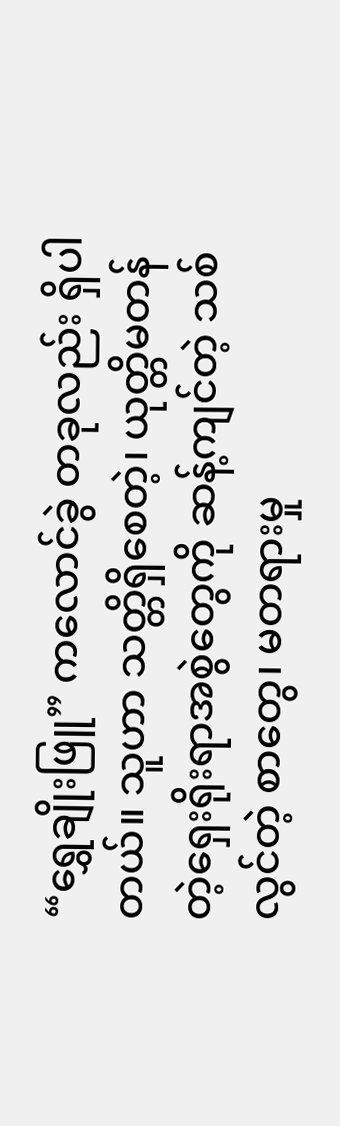“ရွှေချိုးဖြူ” ကလောင်ခွဲ တခုလည်း ရှိပါတယ်။ သူဟာ သတ္တိရှိစေတဲ့၊ ယုတ္တိမတန်တဲ့ရှေးရိုးရာအစွဲတွေကို ဆန့်ကျင်တဲ့ သစ်လွင်တဲ့ စာတွေ၊ မတရားမှု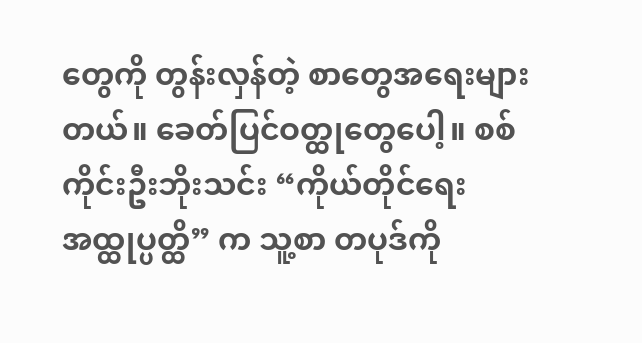တွေကို တွန်းလှန်တဲ့ စာတွေအရေးများတယ်။ ခေတ်ပြင်ဝတ္ထုတွေပေါ့။ စစ်ကိုင်းဦးဘိုးသင်း “ကိုယ်တိုင်ရေး အထ္ထုပ္ပတ္ထိ” က သူ့စာ တပုဒ်ကို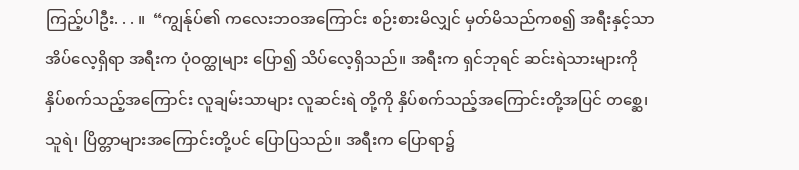ကြည့်ပါဦး. . . ။  “ကျွန်ုပ်၏ ကလေးဘဝအကြောင်း စဉ်းစားမိလျှင် မှတ်မိသည်ကစ၍ အရီးနှင့်သာ အိပ်လေ့ရှိရာ အရီးက ပုံဝတ္ထုများ ပြော၍ သိပ်လေ့ရှိသည်။ အရီးက ရှင်ဘုရင် ဆင်းရဲသားများကို နှိပ်စက်သည့်အကြောင်း လူချမ်းသာများ လူဆင်းရဲ တို့ကို နှိပ်စက်သည့်အကြောင်းတို့အပြင် တစ္ဆေ၊ သူရဲ၊ ပြိတ္တာများအကြောင်းတို့ပင် ပြောပြသည်။ အရီးက ပြောရာ၌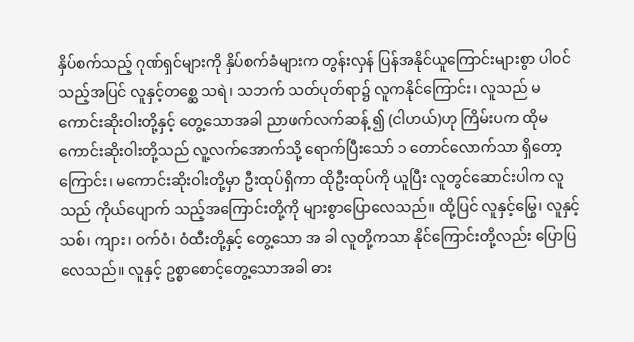နှိပ်စက်သည့် ဂုဏ်ရှင်များကို နှိပ်စက်ခံများက တွန်းလှန် ပြန်အနိုင်ယူကြောင်းများစွာ ပါဝင်သည့်အပြင် လူနှင့်တစ္ဆေ သရဲ၊ သဘက် သတ်ပုတ်ရာ၌ လူကနိုင်ကြောင်း၊ လူသည် မကောင်းဆိုးဝါးတို့နှင့် တွေ့သောအခါ ညာဖက်လက်ဆန့် ၍ (ငါဟယ်)ဟု ကြိမ်းပက ထိုမကောင်းဆိုးဝါးတို့သည် လူ့လက်အောက်သို့ ရောက်ပြီးသော် ၁ တောင်လောက်သာ ရှိတော့ကြောင်း၊ မကောင်းဆိုးဝါးတို့မှာ ဦးထုပ်ရှိကာ ထိုဦးထုပ်ကို ယူပြီး လူတွင်ဆောင်းပါက လူသည် ကိုယ်ပျောက် သည့်အကြောင်းတို့ကို များစွာပြောလေသည်။ ထို့ပြင် လူနှင့်မြွေ၊ လူနှင့်သစ်၊ ကျား၊ ဝက်ဝံ၊ ဝံထီးတို့နှင့် တွေ့သော အ ခါ လူတို့ကသာ နိုင်ကြောင်းတို့လည်း ပြောပြလေသည်။ လူနှင့် ဥစ္စာစောင့်တွေ့သောအခါ ဓား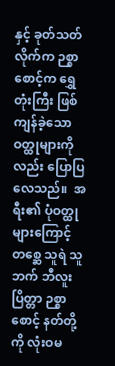နှင့် ခုတ်သတ်လိုက်က ဉစ္စာစောင့်က ရွှေတုံးကြီး ဖြစ်ကျန်ခဲ့သော ဝတ္ထုများကိုလည်း ပြောပြလေသည်။  အရီး၏ ပုံဝတ္ထုများကြောင့် တစ္ဆေ သူရဲ သူဘက် ဘီလူး ပြိတ္တာ ဉစ္စာစောင့် နတ်တို့ကို လုံးဝမ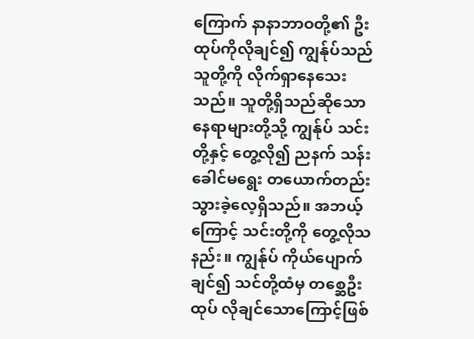ကြောက် နာနာဘာဝတို့၏ ဦးထုပ်ကိုလိုချင်၍ ကျွန်ုပ်သည် သူတို့ကို လိုက်ရှာနေသေးသည်။ သူတို့ရှိသည်ဆိုသော နေရာများတို့သို့ ကျွန်ုပ် သင်းတို့နှင့် တွေ့လို၍ ညနက် သန်း ခေါင်မရွေး တယောက်တည်း သွားခဲ့လေ့ရှိသည်။ အဘယ့်ကြောင့် သင်းတို့ကို တွေ့လိုသနည်း။ ကျွန်ုပ် ကိုယ်ပျောက် ချင်၍ သင်တို့ထံမှ တစ္ဆေဦးထုပ် လိုချင်သောကြောင့်ဖြစ်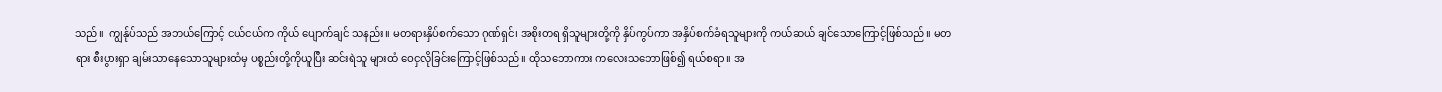သည်။  ကျွန်ုပ်သည် အဘယ်ကြောင့် ငယ်ငယ်က ကိုယ် ပျောက်ချင် သနည်း။ မတရားနှိပ်စက်သော ဂုဏ်ရှင်၊ အစိုးတရ ရှိသူများတို့ကို နှိပ်ကွပ်ကာ အနှိပ်စက်ခံရသူများကို ကယ်ဆယ် ချင်သောကြောင့်ဖြစ်သည်။ မတရား စီးပွားရှာ ချမ်းသာနေသောသူများထံမှ ပစ္စည်းတို့ကိုယူပြီး ဆင်းရဲသူ များထံ ဝေငှလိုခြင်းကြောင့်ဖြစ်သည်။ ထိုသဘောကား ကလေးသဘောဖြစ်၍ ရယ်စရာ။ အ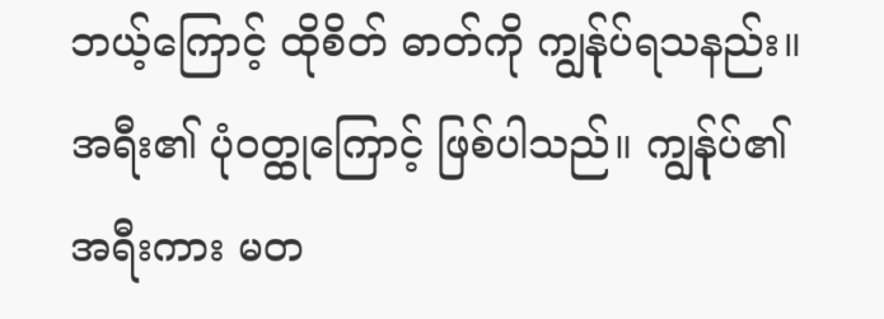ဘယ့်ကြောင့် ထိုစိတ် ဓာတ်ကို ကျွန်ုပ်ရသနည်း။ အရီး၏ ပုံဝတ္ထုကြောင့် ဖြစ်ပါသည်။ ကျွန်ုပ်၏အရီးကား မတ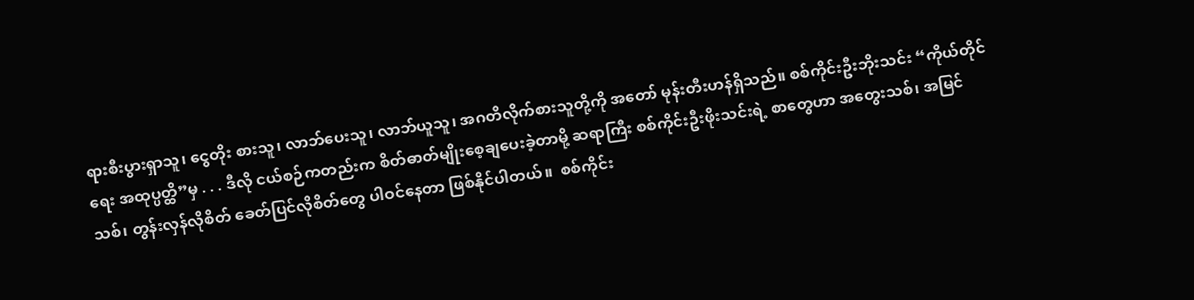ရားစီးပွားရှာသူ၊ ငွေတိုး စားသူ၊ လာဘ်ပေးသူ၊ လာဘ်ယူသူ၊ အဂတိလိုက်စားသူတို့ကို အတော် မုန်းတီးဟန်ရှိသည်။ စစ်ကိုင်းဦးဘိုးသင်း “ကိုယ်တိုင်ရေး အထုပ္ပတ္ထိ”မှ . . . ဒီလို ငယ်စဉ်ကတည်းက စိတ်ဓာတ်မျိုးစေ့ချပေးခဲ့တာမို့ ဆရာကြီး စစ်ကိုင်းဦးဖိုးသင်းရဲ့ စာတွေဟာ အတွေးသစ်၊ အမြင်သစ်၊ တွန်းလှန်လိုစိတ် ခေတ်ပြင်လိုစိတ်တွေ ပါဝင်နေတာ ဖြစ်နိုင်ပါတယ်။  စစ်ကိုင်း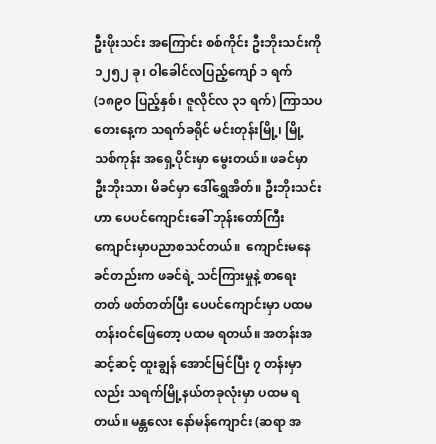ဦးဖိုးသင်း အကြောင်း စစ်ကိုင်း ဦးဘိုးသင်းကို ၁၂၅၂ ခု၊ ဝါခေါင်လပြည့်ကျော် ၁ ရက် (၁၈၉ဝ ပြည့်နှစ်၊ ဇူလိုင်လ ၃၁ ရက်) ကြာသပတေးနေ့က သရက်ခရိုင် မင်းတုန်းမြို့၊ မြို့သစ်ကုန်း အရှေ့ပိုင်းမှာ မွေးတယ်။ ဖခင်မှာ ဦးဘိုးသာ၊ မိခင်မှာ ဒေါ်ရွှေအိတ်။ ဦးဘိုးသင်းဟာ ပေပင်ကျောင်းခေါ် ဘုန်းတော်ကြီးကျောင်းမှာပညာစသင်တယ်။  ကျောင်းမနေခင်တည်းက ဖခင်ရဲ့ သင်ကြားမှုနဲ့ စာရေးတတ် ဖတ်တတ်ပြီး ပေပင်ကျောင်းမှာ ပထမတန်းဝင်ဖြေတော့ ပထမ ရတယ်။ အတန်းအဆင့်ဆင့် ထူးချွန် အောင်မြင်ပြီး ၇ တန်းမှာ လည်း သရက်မြို့နယ်တခုလုံးမှာ ပထမ ရတယ်။ မန္တလေး နော်မန်ကျောင်း (ဆရာ အ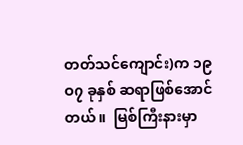တတ်သင်ကျောင်း)က ၁၉ဝ၇ ခုနှစ် ဆရာဖြစ်အောင်တယ်။  မြစ်ကြီးနားမှာ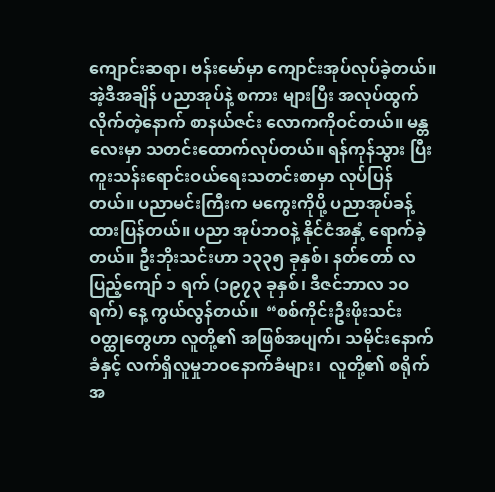ကျောင်းဆရာ၊ ဗန်းမော်မှာ ကျောင်းအုပ်လုပ်ခဲ့တယ်။ အဲ့ဒီအချိန် ပညာအုပ်နဲ့ စကား များပြီး အလုပ်ထွက်လိုက်တဲ့နောက် စာနယ်ဇင်း လောကကိုဝင်တယ်။ မန္တလေးမှာ သတင်းထောက်လုပ်တယ်။ ရန်ကုန်သွား ပြီး ကူးသန်းရောင်းဝယ်ရေးသတင်းစာမှာ လုပ်ပြန်တယ်။ ပညာမင်းကြီးက မကွေးကိုပို့ ပညာအုပ်ခန့်ထားပြန်တယ်။ ပညာ အုပ်ဘဝနဲ့ နိုင်ငံအနှံ့ ရောက်ခဲ့တယ်။ ဦးဘိုးသင်းဟာ ၁၃၃၅ ခုနှစ်၊ နတ်တော် လပြည့်ကျော် ၁ ရက် (၁၉၇၃ ခုနှစ်၊ ဒီဇင်ဘာလ ၁ဝ ရက်) နေ့ ကွယ်လွန်တယ်။  “စစ်ကိုင်းဦးဖိုးသင်း ဝတ္ထုတွေဟာ လူတို့၏ အဖြစ်အပျက်၊ သမိုင်း‌နောက်ခံနှင့် လက်ရှိလူမှုဘဝနောက်ခံများ၊  လူတို့၏ စရိုက်အ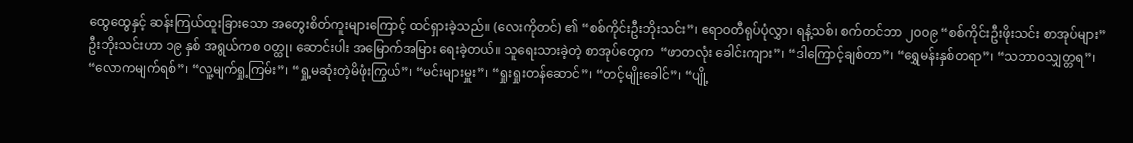ထွေထွေနှင့် ဆန်းကြယ်ထူးခြားသော အတွေးစိတ်ကူးများကြောင့် ထင်ရှားခဲ့သည်။ (လေးကိုတင်) ၏ “စစ်ကိုင်းဦးဘိုးသင်း”၊ ဧရာဝတီရုပ်ပုံလွှာ၊ ရနံ့သစ်၊ စက်တင်ဘာ ၂၀၀၉ “စစ်ကိုင်းဦးဖိုးသင်း စာအုပ်များ” ဦးဘိုးသင်းဟာ ၁၉ နှစ် အရွယ်ကစ ဝတ္ထု၊ ဆောင်းပါး အမြောက်အမြား ရေးခဲ့တယ်။ သူရေးသားခဲ့တဲ့ စာအုပ်တွေက  “ဖာတလုံး ခေါင်းကျား”၊ “ဒါကြောင့်ချစ်တာ”၊ “ရွှေမန်းနှစ်တရာ”၊ “သဘာဝသျှတ္တရ”၊ “လောကမျက်ရစ်”၊ “လူ့မျက်ရှု့ကြမ်း”၊ “ရှု့မဆုံးတဲ့မိဖုံးကြွယ်”၊ “မင်းများမှူး”၊ “ရှုးရှုးတန်ဆောင်”၊ “တင့်မျိုးခေါင်”၊ “ပျို့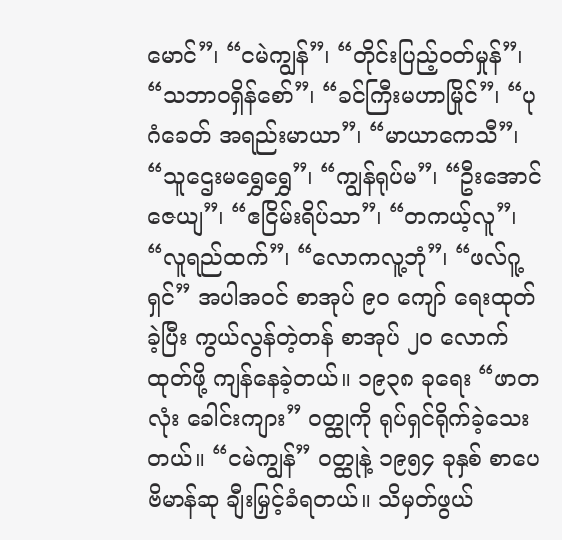မောင်”၊ “ငမဲကျွန်”၊ “တိုင်းပြည့်ဝတ်မှုန်”၊ “သဘာဝရှိန်စော်”၊ “ခင်ကြီးမဟာမြိုင်”၊ “ပုဂံခေတ် အရည်းမာယာ”၊ “မာယာကေသီ”၊ “သူဌေးမရွှေရွှေ”၊ “ကျွန်ရုပ်မ”၊ “ဦးအောင်ဇေယျ”၊ “ဧငြိမ်းရိပ်သာ”၊ “တကယ့်လူ”၊ “လူရည်ထက်”၊ “လောကလူ့ဘုံ”၊ “ဖလ်ဂူ့ရှင်” အပါအဝင် စာအုပ် ၉၀ ကျော် ရေးထုတ်ခဲ့ပြီး ကွယ်လွန်တဲ့တန် စာအုပ် ၂၀ လောက် ထုတ်ဖို့ ကျန်နေခဲ့တယ်။ ၁၉၃၈ ခုရေး “ဖာတလုံး ခေါင်းကျား” ဝတ္ထုကို ရုပ်ရှင်ရိုက်ခဲ့သေးတယ်။ “ငမဲကျွန်” ဝတ္ထုနဲ့ ၁၉၅၄ ခုနှစ် စာပေဗိမာန်ဆု ချီးမြှင့်ခံရတယ်။ သိမှတ်ဖွယ်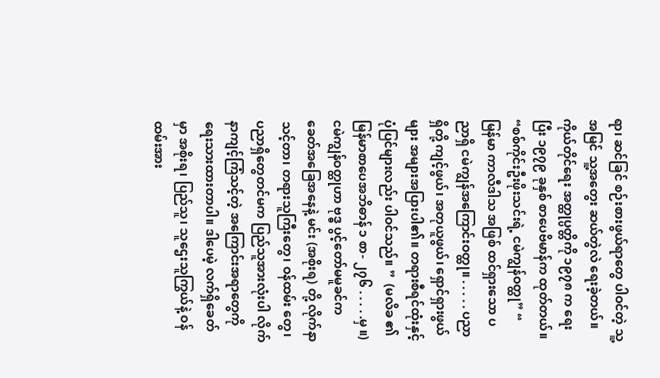ရာ၊ ဆင်ခြင် စဉ်းစားဖွယ်ရာတွေ ပါဝင်တဲ့ သူ့အမြင် သူ့အတွေး ဆယ်တွဲလဲ ရေးခဲ့တယ်။ ကိုယ်တိုင်ရေး အတ္ထုပ္ပတ္တိကို ၁၉၇၈ က ရေးပြီး ၁၉၇၉ ခုနှစ် စာပေဗိမာန်က ထုတ်တယ်။ “စစ်ကိုင်းဦးဖိုးသင်းရဲ့ ငမဲကျွန်ဝတ္ထု” “ မြန်မာ ကာလီဒါသ အဖြစ် ထင်ရှားသော ပညာရှိ ငမဲကျွန်အကြောင်းဝတ္ထု။ . . . . . ပညာရှိတို့ ကျင့်ဖွယ်၊ အတုယူဖွယ်၊ ရှောင်ရှားဖွယ်များ အများအပြားပါ၏။ တရားစီရင်ထုံးနှင့် ပုံပြင်များလည်း ပါဝင်သည်။ ”  (မလိခ ၏ မြန်မာစာပေအဘိဓာန် ၁ စာ- ၂၇၆ . . . . .မှ ။) ငမဲကျွန်ဝတ္ထုဟာ ဗုဒ္ဓ ပွင့်တော်မမူခင်က ခေတ်အခြေအနေနဲ့ မင်း (အစိုးရ) တို့ လိုက်နာသင့်တာ၊ တရားသူကြီးတွေ၊ ဝန်ထမ်း တွေ၊ ပညာရှိတွေတင်မက ပြည်သူအားလုံးပါ လိုက်နာကျင့်ကြံသင့်တဲ့ အကြောင်းအရာတွေကို ရေးသားထားတာပါ။ ဒါပေမဲ့ လက်ရှိခေတ်မှာ အစိုးရ၊ ပြည်သူ၊ သူဌေးသူကြွယ်နဲ့ ဝန်ထမ်းအား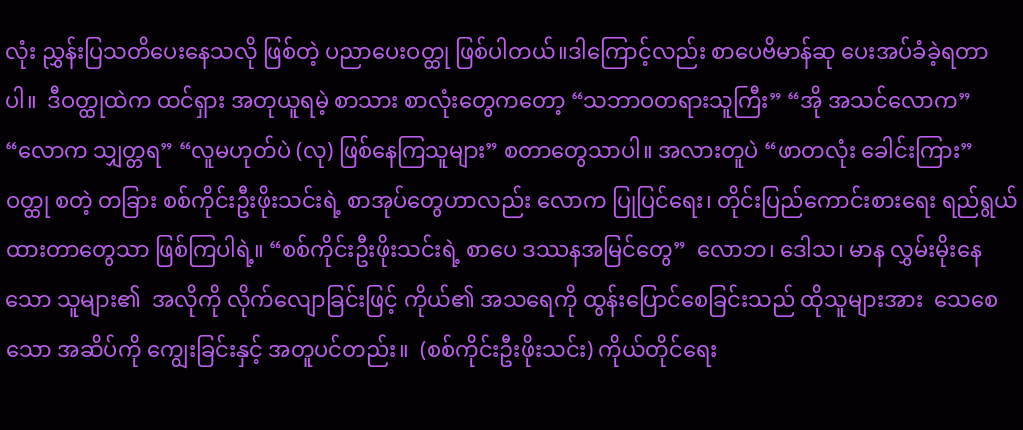လုံး ညွှန်းပြသတိပေးနေသလို ဖြစ်တဲ့ ပညာပေးဝတ္ထု ဖြစ်ပါတယ်။ဒါကြောင့်လည်း စာပေဗိမာန်ဆု ပေးအပ်ခံခဲ့ရတာပါ။  ဒီဝတ္ထုထဲက ထင်ရှား အတုယူရမဲ့ စာသား စာလုံးတွေကတော့ “သဘာဝတရားသူကြီး” “အို အသင်လောက” “လောက သျှတ္တရ” “လူမဟုတ်ပဲ (လု) ဖြစ်နေကြသူများ” စတာတွေသာပါ။ အလားတူပဲ “ဖာတလုံး ခေါင်းကြား” ဝတ္ထု စတဲ့ တခြား စစ်ကိုင်းဦးဖိုးသင်းရဲ့ စာအုပ်တွေဟာလည်း လောက ပြုပြင်ရေး၊ တိုင်းပြည်ကောင်းစားရေး ရည်ရွယ်ထားတာတွေသာ ဖြစ်ကြပါရဲ့။ “စစ်ကိုင်းဦးဖိုးသင်းရဲ့ စာပေ ဒဿနအမြင်တွေ”  လောဘ၊ ဒေါသ၊ မာန လွှမ်းမိုးနေသော သူများ၏  အလိုကို လိုက်လျောခြင်းဖြင့် ကိုယ်၏ အသရေကို ထွန်းပြောင်စေခြင်းသည် ထိုသူများအား  သေစေသော အဆိပ်ကို ကျွေးခြင်းနှင့် အတူပင်တည်း။  (စစ်ကိုင်းဦးဖိုးသင်း) ကိုယ်တိုင်ရေး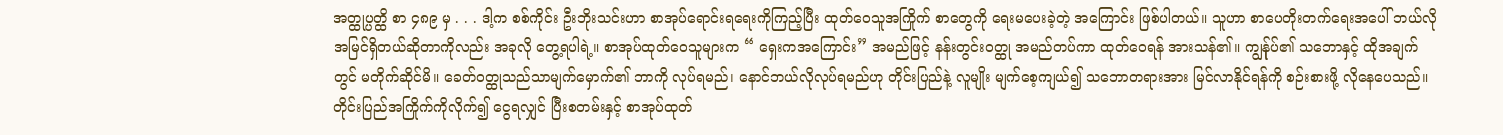အတ္ထုပ္ပတ္ထိ စာ ၄၈၉ မှ . . . ဒါ့က စစ်ကိုင်း ဦးဘိုးသင်းဟာ စာအုပ်ရောင်းရရေးကိုကြည့်ပြီး ထုတ်ဝေသူအကြိုက် စာတွေကို ရေးမပေးခဲ့တဲ့ အကြောင်း ဖြစ်ပါတယ်။ သူဟာ စာပေတိုးတက်ရေးအပေါ် ဘယ်လို အမြင်ရှိတယ်ဆိုတာကိုလည်း အခုလို တွေ့ရပါရဲ့။ စာအုပ်ထုတ်ဝေသူများက “ ရှေးကအကြောင်း” အမည်ဖြင့် နန်းတွင်းဝတ္ထု အမည်တပ်ကာ ထုတ်ဝေရန် အားသန်၏။ ကျွန်ုပ်၏ သဘောနှင့် ထိုအချက်တွင် မတိုက်ဆိုင်မိ။ ခေတ်ဝတ္ထုသည်သာမျက်မှောက်၏ ဘာကို လုပ်ရမည်၊ နောင်ဘယ်လိုလုပ်ရမည်ဟု တိုင်းပြည်နဲ့ လူမျိုး မျက်စေ့ကျယ်၍ သဘောတရားအား မြင်လာနိုင်ရန်ကို စဉ်းစားဖို့ လိုနေပေသည်။ တိုင်းပြည်အကြိုက်ကိုလိုက်၍ ငွေရလျှင် ပြီးစတမ်းနှင့် စာအုပ်ထုတ်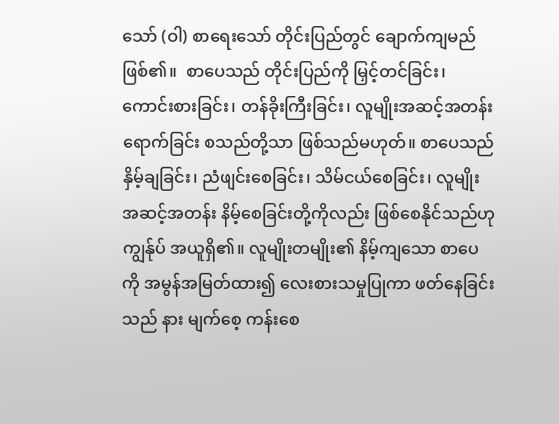သော် (ဝါ) စာရေးသော် တိုင်းပြည်တွင် ချောက်ကျမည်ဖြစ်၏။  စာပေသည် တိုင်းပြည်ကို မြှင့်တင်ခြင်း၊ ကောင်းစားခြင်း၊ တန်ခိုးကြီးခြင်း၊ လူမျိုးအဆင့်အတန်း ရောက်ခြင်း စသည်တို့သာ ဖြစ်သည်မဟုတ်။ စာပေသည် နှိမ့်ချခြင်း၊ ညံဖျင်းစေခြင်း၊ သိမ်ငယ်စေခြင်း၊ လူမျိုးအဆင့်အတန်း နိမ့်စေခြင်းတို့ကိုလည်း ဖြစ်စေနိုင်သည်ဟု ကျွန်ုပ် အယူရှိ၏။ လူမျိုးတမျိုး၏ နိမ့်ကျသော စာပေကို အမွန်အမြတ်ထား၍ လေးစားသမှုပြုကာ ဖတ်နေခြင်းသည် နား မျက်စေ့ ကန်းစေ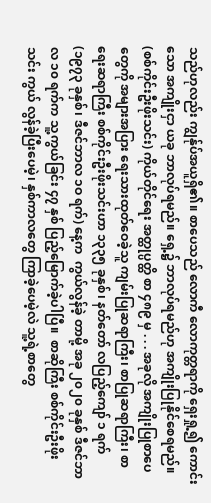သည်ဟုလည်း ကျွန်ုပ်အယူရှိ၏။ စာပေသည် လောကီ လောကုတ္တရာကို ရှေးရှု့၍ ကောင်းသော အကျိုးငှာ ယခု ဘာလုပ်ရမည်။ ရှေ့၌ ဘာလုပ်ရမည်ဟု အကျိုးပြုနိုင်စေရမည်။   (စစ်ကိုင်းဦးဖိုးသင်း) ကိုယ်တိုင်ရေး အတ္ထုပ္ပတ္ထိ စာ ၄၈၉ မှ . . . အခုလို အကျိုးပြုစာပေတွေကို အများအပြား ရေးသားထုတ်ဝေခဲ့သူ ကျမ်းပြုဆရာကြီး၊ စာပြုဆရာကြီး၊ စာရေးဆရာကြီး စစ်ကိုင်းဦးဖိုးသင်းဟာ ၁၃၃၅ ခုနှစ်၊ နတ်တော် လပြည့်ကျော် ၁ ရက် (၁၉၇၃ ခုနှစ်၊ ဒီဇင်ဘာလ ၁ဝ ရက်) နေ့က  ကွယ်လွန်ခဲ့ တာမို့ အခု ၂၀၂၀ ခုနှစ် ဒီဇင်ဘာလ ၁၀ ရက်က သူ့ကွယ်ခြင်း ၄၇ နှစ် ပြည့်မြောက်ခဲ့ပါပြီ။  စာဆိုကြီး စစ်ကိုင်းဦးဖိုးသင်း ကွယ် လွန်ခဲ့ပြီးပေမဲ့၊ နှစ်ကာလတွေ ကြာခဲ့ပေမဲ့လဲ သူ့ရဲ့စာတွေ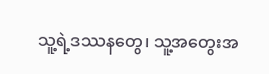သူ့ရဲ့ဒဿနတွေ၊ သူ့အတွေးအ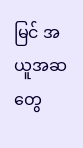မြင် အယူအဆတွေ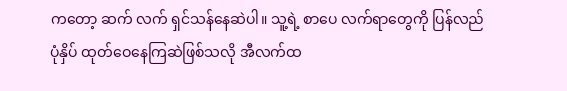ကတော့ ဆက် လက် ရှင်သန်နေဆဲပါ။ သူ့ရဲ့ စာပေ လက်ရာတွေကို ပြန်လည် ပုံနှိပ် ထုတ်ဝေနေကြဆဲဖြစ်သလို အီလက်ထ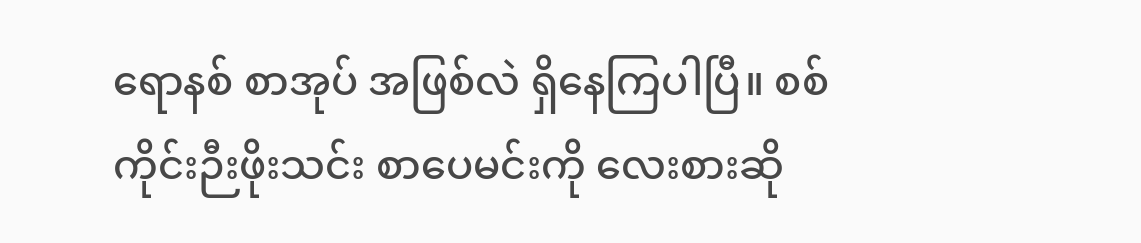ရောနစ် စာအုပ် အဖြစ်လဲ ရှိနေကြပါပြီ။ စစ်ကိုင်းဉီးဖိုးသင်း စာပေမင်းကို လေးစားဆို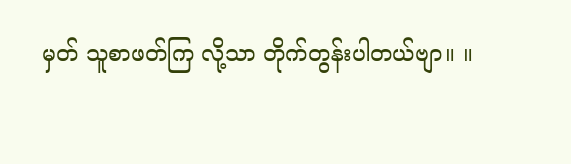မှတ် သူစာဖတ်ကြ လို့သာ တိုက်တွန်းပါတယ်ဗျာ။ ။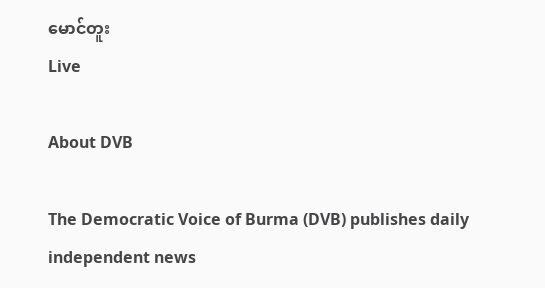မောင်တူး
Live

About DVB

The Democratic Voice of Burma (DVB) publishes daily independent news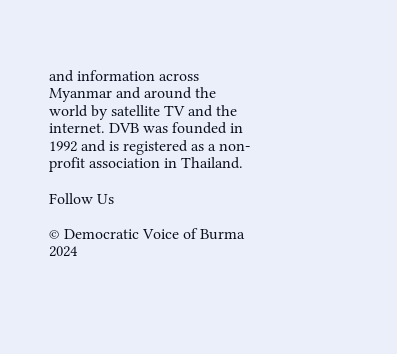and information across Myanmar and around the world by satellite TV and the internet. DVB was founded in 1992 and is registered as a non-profit association in Thailand.

Follow Us

© Democratic Voice of Burma 2024